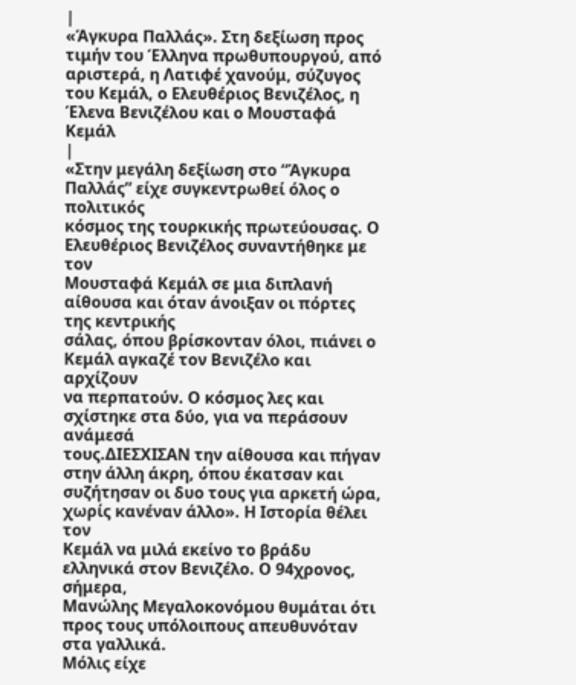|
«Άγκυρα Παλλάς». Στη δεξίωση προς τιμήν του Έλληνα πρωθυπουργού, από αριστερά, η Λατιφέ χανούμ, σύζυγος του Κεμάλ, ο Ελευθέριος Βενιζέλος, η Έλενα Βενιζέλου και ο Μουσταφά Κεμάλ
|
«Στην μεγάλη δεξίωση στο “Άγκυρα Παλλάς” είχε συγκεντρωθεί όλος ο πολιτικός
κόσμος της τουρκικής πρωτεύουσας. Ο Ελευθέριος Βενιζέλος συναντήθηκε με τον
Μουσταφά Κεμάλ σε μια διπλανή αίθουσα και όταν άνοιξαν οι πόρτες της κεντρικής
σάλας, όπου βρίσκονταν όλοι, πιάνει ο Κεμάλ αγκαζέ τον Βενιζέλο και αρχίζουν
να περπατούν. Ο κόσμος λες και σχίστηκε στα δύο, για να περάσουν ανάμεσά
τους.ΔΙΕΣΧΙΣΑΝ την αίθουσα και πήγαν στην άλλη άκρη, όπου έκατσαν και
συζήτησαν οι δυο τους για αρκετή ώρα, χωρίς κανέναν άλλο». Η Ιστορία θέλει τον
Κεμάλ να μιλά εκείνο το βράδυ ελληνικά στον Βενιζέλο. Ο 94χρονος, σήμερα,
Μανώλης Μεγαλοκονόμου θυμάται ότι προς τους υπόλοιπους απευθυνόταν στα γαλλικά.
Μόλις είχε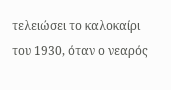τελειώσει το καλοκαίρι του 1930, όταν ο νεαρός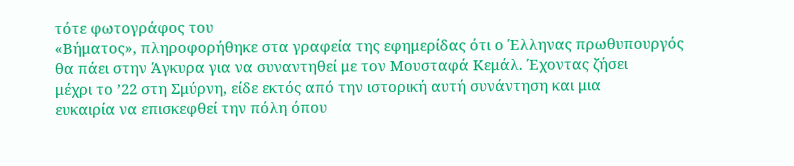τότε φωτογράφος του
«Βήματος», πληροφορήθηκε στα γραφεία της εφημερίδας ότι ο Έλληνας πρωθυπουργός
θα πάει στην Άγκυρα για να συναντηθεί με τον Μουσταφά Κεμάλ. Έχοντας ζήσει
μέχρι το ’22 στη Σμύρνη, είδε εκτός από την ιστορική αυτή συνάντηση και μια
ευκαιρία να επισκεφθεί την πόλη όπου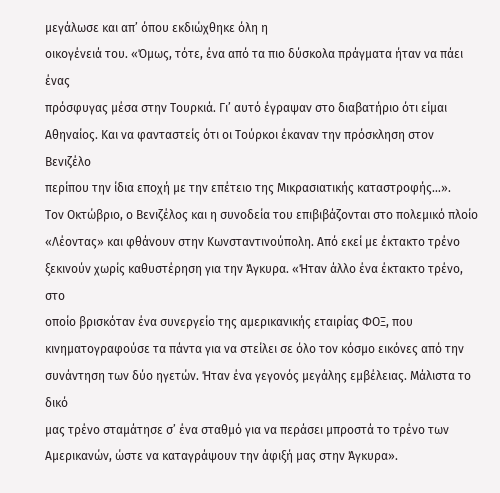μεγάλωσε και απ’ όπου εκδιώχθηκε όλη η
οικογένειά του. «Όμως, τότε, ένα από τα πιο δύσκολα πράγματα ήταν να πάει ένας
πρόσφυγας μέσα στην Τουρκιά. Γι’ αυτό έγραψαν στο διαβατήριο ότι είμαι
Αθηναίος. Και να φανταστείς ότι οι Τούρκοι έκαναν την πρόσκληση στον Βενιζέλο
περίπου την ίδια εποχή με την επέτειο της Μικρασιατικής καταστροφής…».
Τον Οκτώβριο, ο Βενιζέλος και η συνοδεία του επιβιβάζονται στο πολεμικό πλοίο
«Λέοντας» και φθάνουν στην Κωνσταντινούπολη. Από εκεί με έκτακτο τρένο
ξεκινούν χωρίς καθυστέρηση για την Άγκυρα. «Ήταν άλλο ένα έκτακτο τρένο, στο
οποίο βρισκόταν ένα συνεργείο της αμερικανικής εταιρίας ΦΟΞ, που
κινηματογραφούσε τα πάντα για να στείλει σε όλο τον κόσμο εικόνες από την
συνάντηση των δύο ηγετών. Ήταν ένα γεγονός μεγάλης εμβέλειας. Μάλιστα το δικό
μας τρένο σταμάτησε σ’ ένα σταθμό για να περάσει μπροστά το τρένο των
Αμερικανών, ώστε να καταγράψουν την άφιξή μας στην Άγκυρα».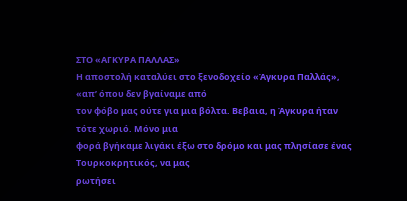ΣΤΟ «ΑΓΚΥΡΑ ΠΑΛΛΑΣ»
Η αποστολή καταλύει στο ξενοδοχείο «Άγκυρα Παλλάς», «απ’ όπου δεν βγαίναμε από
τον φόβο μας ούτε για μια βόλτα. Βεβαια, η Άγκυρα ήταν τότε χωριό. Μόνο μια
φορά βγήκαμε λιγάκι έξω στο δρόμο και μας πλησίασε ένας Τουρκοκρητικός, να μας
ρωτήσει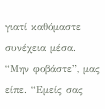γιατί καθόμαστε συνέχεια μέσα. “Μην φοβάστε”, μας είπε. “Εμείς σας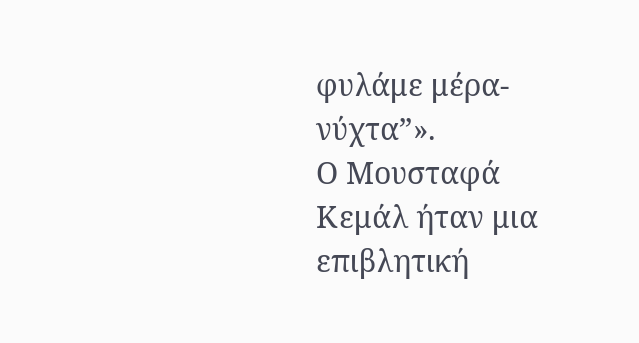φυλάμε μέρα-νύχτα”».
Ο Μουσταφά Κεμάλ ήταν μια επιβλητική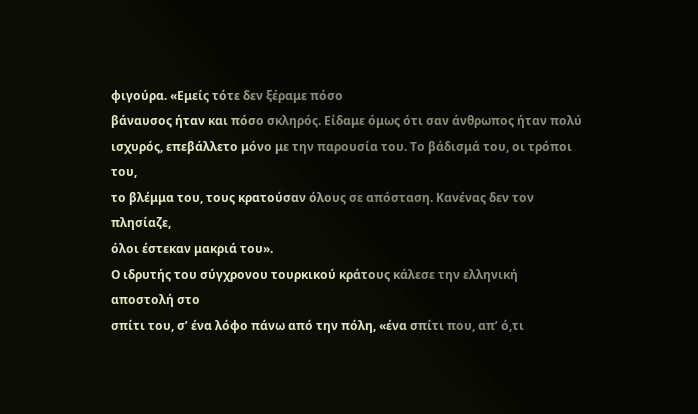φιγούρα. «Εμείς τότε δεν ξέραμε πόσο
βάναυσος ήταν και πόσο σκληρός. Είδαμε όμως ότι σαν άνθρωπος ήταν πολύ
ισχυρός, επεβάλλετο μόνο με την παρουσία του. Το βάδισμά του, οι τρόποι του,
το βλέμμα του, τους κρατούσαν όλους σε απόσταση. Κανένας δεν τον πλησίαζε,
όλοι έστεκαν μακριά του».
Ο ιδρυτής του σύγχρονου τουρκικού κράτους κάλεσε την ελληνική αποστολή στο
σπίτι του, σ’ ένα λόφο πάνω από την πόλη, «ένα σπίτι που, απ’ ό,τι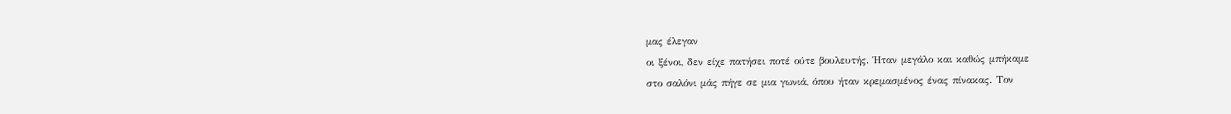μας έλεγαν
οι ξένοι, δεν είχε πατήσει ποτέ ούτε βουλευτής. Ήταν μεγάλο και καθώς μπήκαμε
στο σαλόνι μάς πήγε σε μια γωνιά, όπου ήταν κρεμασμένος ένας πίνακας. Τον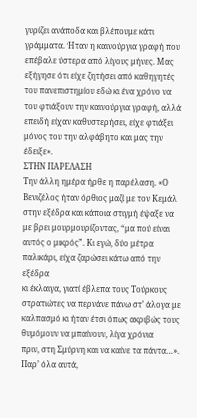γυρίζει ανάποδα και βλέπουμε κάτι γράμματα. Ήταν η καινούργια γραφή που
επέβαλε ύστερα από λίγους μήνες. Μας εξήγησε ότι είχε ζητήσει από καθηγητές
του πανεπιστημίου εδώ κι ένα χρόνο να του φτιάξουν την καινούργια γραφή, αλλά
επειδή είχαν καθυστερήσει, είχε φτιάξει μόνος του την αλφάβητο και μας την έδειξε».
ΣΤΗΝ ΠΑΡΕΛΑΣΗ
Την άλλη ημέρα ήρθε η παρέλαση. «Ο Βενιζέλος ήταν όρθιος μαζί με τον Κεμάλ
στην εξέδρα και κάποια στιγμή έψαξε να με βρει μουρμουρίζοντας, “μα πού είναι
αυτός ο μικρός”. Κι εγώ, δύο μέτρα παλικάρι, είχα ζαρώσει κάτω από την εξέδρα
κι έκλαιγα, γιατί έβλεπα τους Τούρκους στρατιώτες να περνάνε πάνω στ’ άλογα με
καλπασμό κι ήταν έτσι όπως ακριβώς τους θυμόμουν να μπαίνουν, λίγα χρόνια
πριν, στη Σμύρνη και να καίνε τα πάντα…».
Παρ’ όλα αυτά,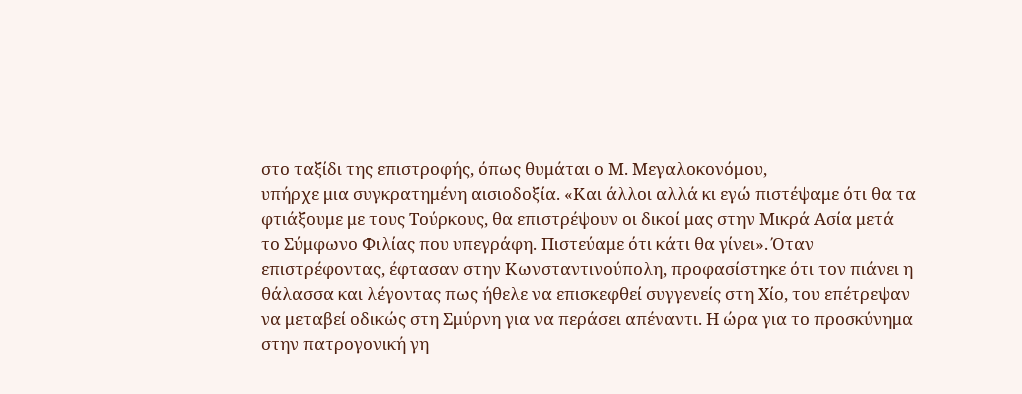στο ταξίδι της επιστροφής, όπως θυμάται ο Μ. Μεγαλοκονόμου,
υπήρχε μια συγκρατημένη αισιοδοξία. «Και άλλοι αλλά κι εγώ πιστέψαμε ότι θα τα
φτιάξουμε με τους Τούρκους, θα επιστρέψουν οι δικοί μας στην Μικρά Ασία μετά
το Σύμφωνο Φιλίας που υπεγράφη. Πιστεύαμε ότι κάτι θα γίνει». Όταν
επιστρέφοντας, έφτασαν στην Κωνσταντινούπολη, προφασίστηκε ότι τον πιάνει η
θάλασσα και λέγοντας πως ήθελε να επισκεφθεί συγγενείς στη Χίο, του επέτρεψαν
να μεταβεί οδικώς στη Σμύρνη για να περάσει απέναντι. Η ώρα για το προσκύνημα
στην πατρογονική γη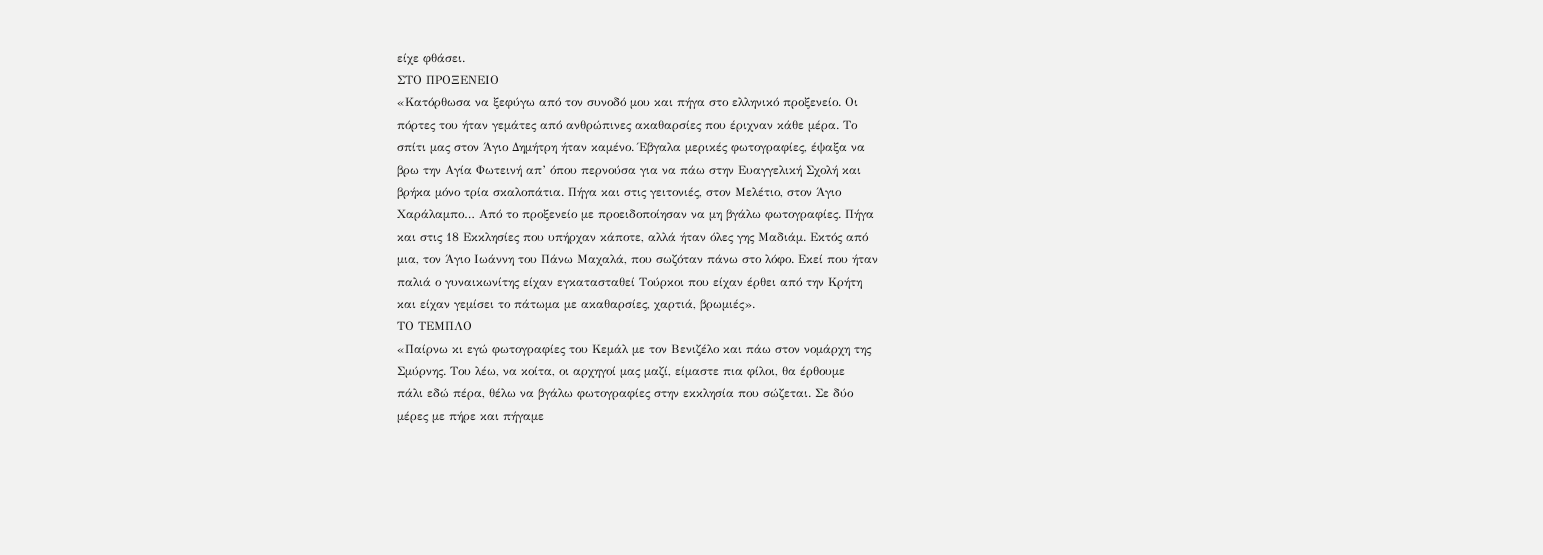είχε φθάσει.
ΣΤΟ ΠΡΟΞΕΝΕΙΟ
«Κατόρθωσα να ξεφύγω από τον συνοδό μου και πήγα στο ελληνικό προξενείο. Οι
πόρτες του ήταν γεμάτες από ανθρώπινες ακαθαρσίες που έριχναν κάθε μέρα. Το
σπίτι μας στον Άγιο Δημήτρη ήταν καμένο. Έβγαλα μερικές φωτογραφίες, έψαξα να
βρω την Αγία Φωτεινή απ’ όπου περνούσα για να πάω στην Ευαγγελική Σχολή και
βρήκα μόνο τρία σκαλοπάτια. Πήγα και στις γειτονιές, στον Μελέτιο, στον Άγιο
Χαράλαμπο… Από το προξενείο με προειδοποίησαν να μη βγάλω φωτογραφίες. Πήγα
και στις 18 Εκκλησίες που υπήρχαν κάποτε, αλλά ήταν όλες γης Μαδιάμ. Εκτός από
μια, τον Άγιο Ιωάννη του Πάνω Μαχαλά, που σωζόταν πάνω στο λόφο. Εκεί που ήταν
παλιά ο γυναικωνίτης είχαν εγκατασταθεί Τούρκοι που είχαν έρθει από την Κρήτη
και είχαν γεμίσει το πάτωμα με ακαθαρσίες, χαρτιά, βρωμιές».
ΤΟ ΤΕΜΠΛΟ
«Παίρνω κι εγώ φωτογραφίες του Κεμάλ με τον Βενιζέλο και πάω στον νομάρχη της
Σμύρνης. Του λέω, να κοίτα, οι αρχηγοί μας μαζί, είμαστε πια φίλοι, θα έρθουμε
πάλι εδώ πέρα, θέλω να βγάλω φωτογραφίες στην εκκλησία που σώζεται. Σε δύο
μέρες με πήρε και πήγαμε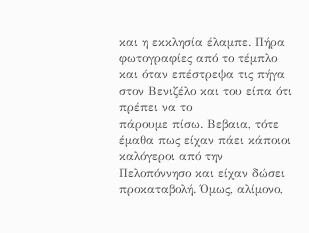και η εκκλησία έλαμπε. Πήρα φωτογραφίες από το τέμπλο
και όταν επέστρεψα τις πήγα στον Βενιζέλο και του είπα ότι πρέπει να το
πάρουμε πίσω. Βεβαια, τότε έμαθα πως είχαν πάει κάποιοι καλόγεροι από την
Πελοπόννησο και είχαν δώσει προκαταβολή. Όμως, αλίμονο,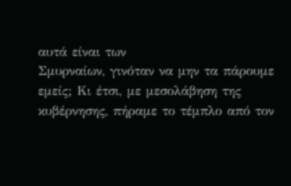αυτά είναι των
Σμυρναίων, γινόταν να μην τα πάρουμε εμείς; Κι έτσι, με μεσολάβηση της
κυβέρνησης, πήραμε το τέμπλο από τον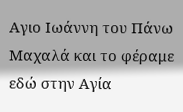Αγιο Ιωάννη του Πάνω Μαχαλά και το φέραμε
εδώ στην Αγία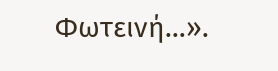Φωτεινή…».